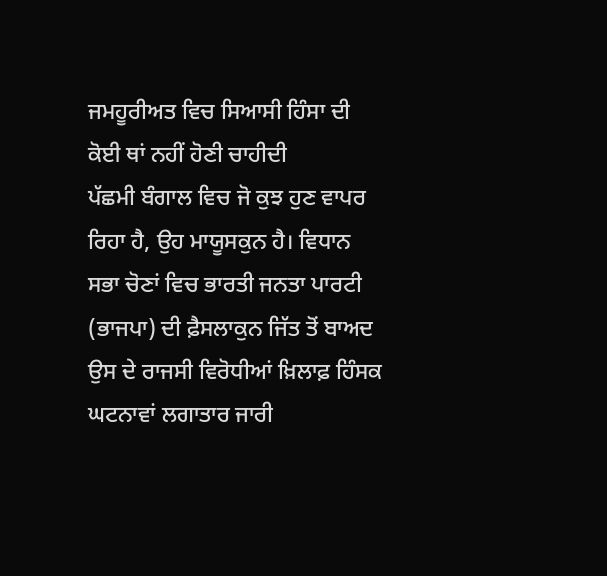ਜਮਹੂਰੀਅਤ ਵਿਚ ਸਿਆਸੀ ਹਿੰਸਾ ਦੀ ਕੋਈ ਥਾਂ ਨਹੀਂ ਹੋਣੀ ਚਾਹੀਦੀ
ਪੱਛਮੀ ਬੰਗਾਲ ਵਿਚ ਜੋ ਕੁਝ ਹੁਣ ਵਾਪਰ ਰਿਹਾ ਹੈ, ਉਹ ਮਾਯੂਸਕੁਨ ਹੈ। ਵਿਧਾਨ ਸਭਾ ਚੋਣਾਂ ਵਿਚ ਭਾਰਤੀ ਜਨਤਾ ਪਾਰਟੀ (ਭਾਜਪਾ) ਦੀ ਫ਼ੈਸਲਾਕੁਨ ਜਿੱਤ ਤੋਂ ਬਾਅਦ ਉਸ ਦੇ ਰਾਜਸੀ ਵਿਰੋਧੀਆਂ ਖ਼ਿਲਾਫ਼ ਹਿੰਸਕ ਘਟਨਾਵਾਂ ਲਗਾਤਾਰ ਜਾਰੀ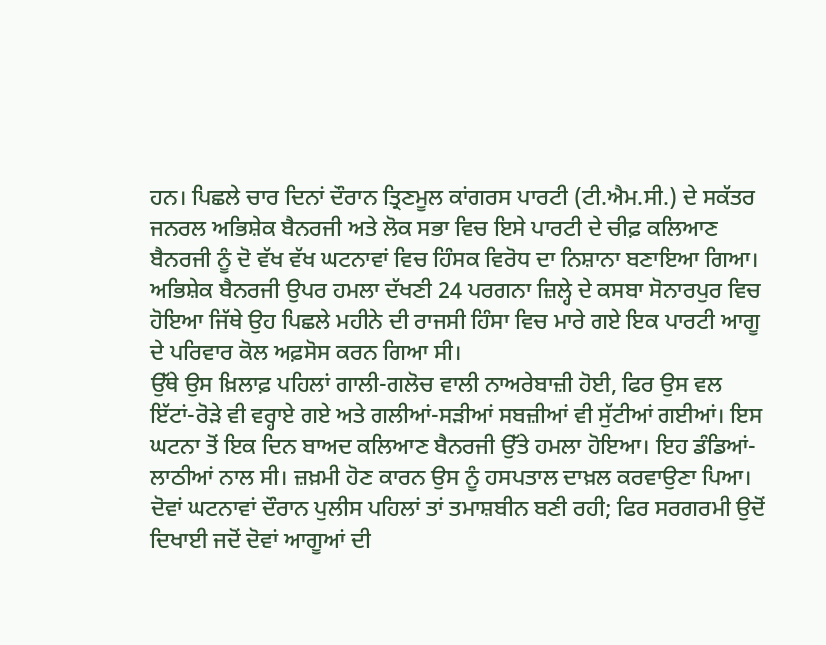ਹਨ। ਪਿਛਲੇ ਚਾਰ ਦਿਨਾਂ ਦੌਰਾਨ ਤ੍ਰਿਣਮੂਲ ਕਾਂਗਰਸ ਪਾਰਟੀ (ਟੀ.ਐਮ.ਸੀ.) ਦੇ ਸਕੱਤਰ ਜਨਰਲ ਅਭਿਸ਼ੇਕ ਬੈਨਰਜੀ ਅਤੇ ਲੋਕ ਸਭਾ ਵਿਚ ਇਸੇ ਪਾਰਟੀ ਦੇ ਚੀਫ਼ ਕਲਿਆਣ ਬੈਨਰਜੀ ਨੂੰ ਦੋ ਵੱਖ ਵੱਖ ਘਟਨਾਵਾਂ ਵਿਚ ਹਿੰਸਕ ਵਿਰੋਧ ਦਾ ਨਿਸ਼ਾਨਾ ਬਣਾਇਆ ਗਿਆ। ਅਭਿਸ਼ੇਕ ਬੈਨਰਜੀ ਉਪਰ ਹਮਲਾ ਦੱਖਣੀ 24 ਪਰਗਨਾ ਜ਼ਿਲ੍ਹੇ ਦੇ ਕਸਬਾ ਸੋਨਾਰਪੁਰ ਵਿਚ ਹੋਇਆ ਜਿੱਥੇ ਉਹ ਪਿਛਲੇ ਮਹੀਨੇ ਦੀ ਰਾਜਸੀ ਹਿੰਸਾ ਵਿਚ ਮਾਰੇ ਗਏ ਇਕ ਪਾਰਟੀ ਆਗੂ ਦੇ ਪਰਿਵਾਰ ਕੋਲ ਅਫ਼ਸੋਸ ਕਰਨ ਗਿਆ ਸੀ।
ਉੱਥੇ ਉਸ ਖ਼ਿਲਾਫ਼ ਪਹਿਲਾਂ ਗਾਲੀ-ਗਲੋਚ ਵਾਲੀ ਨਾਅਰੇਬਾਜ਼ੀ ਹੋਈ, ਫਿਰ ਉਸ ਵਲ ਇੱਟਾਂ-ਰੋੜੇ ਵੀ ਵਰ੍ਹਾਏ ਗਏ ਅਤੇ ਗਲੀਆਂ-ਸੜੀਆਂ ਸਬਜ਼ੀਆਂ ਵੀ ਸੁੱਟੀਆਂ ਗਈਆਂ। ਇਸ ਘਟਨਾ ਤੋਂ ਇਕ ਦਿਨ ਬਾਅਦ ਕਲਿਆਣ ਬੈਨਰਜੀ ਉੱਤੇ ਹਮਲਾ ਹੋਇਆ। ਇਹ ਡੰਡਿਆਂ-ਲਾਠੀਆਂ ਨਾਲ ਸੀ। ਜ਼ਖ਼ਮੀ ਹੋਣ ਕਾਰਨ ਉਸ ਨੂੰ ਹਸਪਤਾਲ ਦਾਖ਼ਲ ਕਰਵਾਉਣਾ ਪਿਆ। ਦੋਵਾਂ ਘਟਨਾਵਾਂ ਦੌਰਾਨ ਪੁਲੀਸ ਪਹਿਲਾਂ ਤਾਂ ਤਮਾਸ਼ਬੀਨ ਬਣੀ ਰਹੀ; ਫਿਰ ਸਰਗਰਮੀ ਉਦੋਂ ਦਿਖਾਈ ਜਦੋਂ ਦੋਵਾਂ ਆਗੂਆਂ ਦੀ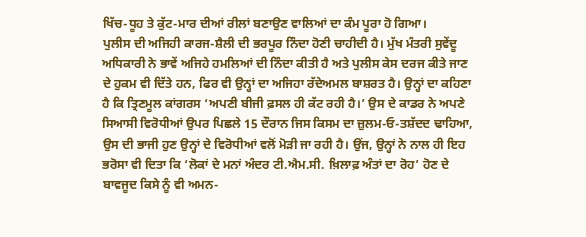ਖਿੱਚ-ਧੂਹ ਤੇ ਕੁੱਟ-ਮਾਰ ਦੀਆਂ ਰੀਲਾਂ ਬਣਾਉਣ ਵਾਲਿਆਂ ਦਾ ਕੰਮ ਪੂਰਾ ਹੋ ਗਿਆ।
ਪੁਲੀਸ ਦੀ ਅਜਿਹੀ ਕਾਰਜ-ਸ਼ੈਲੀ ਦੀ ਭਰਪੂਰ ਨਿੰਦਾ ਹੋਣੀ ਚਾਹੀਦੀ ਹੈ। ਮੁੱਖ ਮੰਤਰੀ ਸੁਵੇਂਦੂ ਅਧਿਕਾਰੀ ਨੇ ਭਾਵੇਂ ਅਜਿਹੇ ਹਮਲਿਆਂ ਦੀ ਨਿੰਦਾ ਕੀਤੀ ਹੈ ਅਤੇ ਪੁਲੀਸ ਕੇਸ ਦਰਜ ਕੀਤੇ ਜਾਣ ਦੇ ਹੁਕਮ ਵੀ ਦਿੱਤੇ ਹਨ, ਫਿਰ ਵੀ ਉਨ੍ਹਾਂ ਦਾ ਅਜਿਹਾ ਰੱਦੇਅਮਲ ਬਾਸ਼ਰਤ ਹੈ। ਉਨ੍ਹਾਂ ਦਾ ਕਹਿਣਾ ਹੈ ਕਿ ਤ੍ਰਿਣਮੂਲ ਕਾਂਗਰਸ ‘ਅਪਣੀ ਬੀਜੀ ਫ਼ਸਲ ਹੀ ਕੱਟ ਰਹੀ ਹੈ।’ ਉਸ ਦੇ ਕਾਡਰ ਨੇ ਅਪਣੇ ਸਿਆਸੀ ਵਿਰੋਧੀਆਂ ਉਪਰ ਪਿਛਲੇ 15 ਦੌਰਾਨ ਜਿਸ ਕਿਸਮ ਦਾ ਜ਼ੁਲਮ-ਓ-ਤਸ਼ੱਦਦ ਢਾਹਿਆ, ਉਸ ਦੀ ਭਾਜੀ ਹੁਣ ਉਨ੍ਹਾਂ ਦੇ ਵਿਰੋਧੀਆਂ ਵਲੋਂ ਮੋੜੀ ਜਾ ਰਹੀ ਹੈ। ਉਂਜ, ਉਨ੍ਹਾਂ ਨੇ ਨਾਲ ਹੀ ਇਹ ਭਰੋਸਾ ਵੀ ਦਿਤਾ ਕਿ ‘ਲੋਕਾਂ ਦੇ ਮਨਾਂ ਅੰਦਰ ਟੀ.ਐਮ.ਸੀ. ਖ਼ਿਲਾਫ਼ ਅੰਤਾਂ ਦਾ ਰੋਹ’ ਹੋਣ ਦੇ ਬਾਵਜੂਦ ਕਿਸੇ ਨੂੰ ਵੀ ਅਮਨ-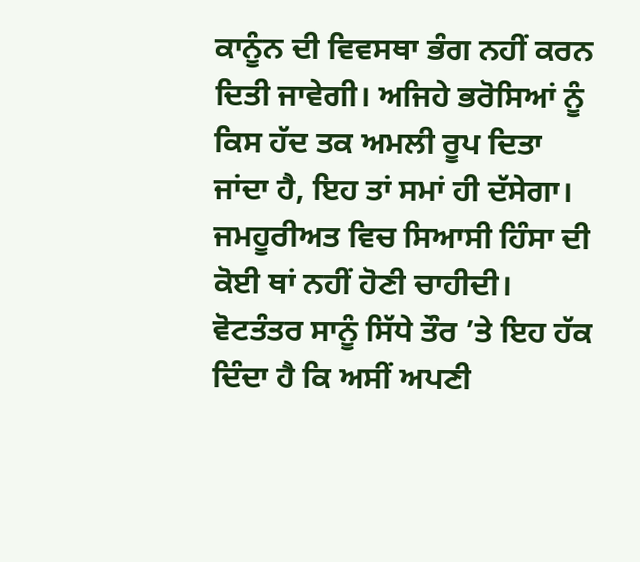ਕਾਨੂੰਨ ਦੀ ਵਿਵਸਥਾ ਭੰਗ ਨਹੀਂ ਕਰਨ ਦਿਤੀ ਜਾਵੇਗੀ। ਅਜਿਹੇ ਭਰੋਸਿਆਂ ਨੂੰ ਕਿਸ ਹੱਦ ਤਕ ਅਮਲੀ ਰੂਪ ਦਿਤਾ ਜਾਂਦਾ ਹੈ, ਇਹ ਤਾਂ ਸਮਾਂ ਹੀ ਦੱਸੇਗਾ।
ਜਮਹੂਰੀਅਤ ਵਿਚ ਸਿਆਸੀ ਹਿੰਸਾ ਦੀ ਕੋਈ ਥਾਂ ਨਹੀਂ ਹੋਣੀ ਚਾਹੀਦੀ। ਵੋਟਤੰਤਰ ਸਾਨੂੰ ਸਿੱਧੇ ਤੌਰ ’ਤੇ ਇਹ ਹੱਕ ਦਿੰਦਾ ਹੈ ਕਿ ਅਸੀਂ ਅਪਣੀ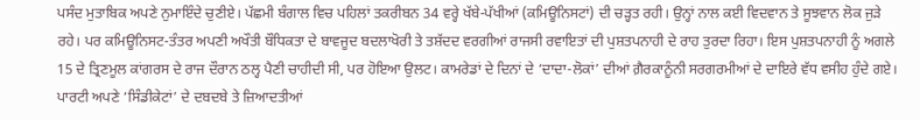ਪਸੰਦ ਮੁਤਾਬਿਕ ਅਪਣੇ ਨੁਮਾਇੰਦੇ ਚੁਣੀਏ। ਪੱਛਮੀ ਬੰਗਾਲ ਵਿਚ ਪਹਿਲਾਂ ਤਕਰੀਬਨ 34 ਵਰ੍ਹੇ ਖੱਬੇ-ਪੱਖੀਆਂ (ਕਮਿਊਨਿਸਟਾਂ) ਦੀ ਚੜ੍ਹਤ ਰਹੀ। ਉਨ੍ਹਾਂ ਨਾਲ ਕਈ ਵਿਦਵਾਨ ਤੇ ਸੂਝਵਾਨ ਲੋਕ ਜੁੜੇ ਰਹੇ। ਪਰ ਕਮਿਊਨਿਸਟ-ਤੰਤਰ ਅਪਣੀ ਅਖੌਤੀ ਬੌਧਿਕਤਾ ਦੇ ਬਾਵਜੂਦ ਬਦਲਾਖੋਰੀ ਤੇ ਤਸ਼ੱਦਦ ਵਰਗੀਆਂ ਰਾਜਸੀ ਰਵਾਇਤਾਂ ਦੀ ਪੁਸ਼ਤਪਨਾਹੀ ਦੇ ਰਾਹ ਤੁਰਦਾ ਰਿਹਾ। ਇਸ ਪੁਸ਼ਤਪਨਾਹੀ ਨੂੰ ਅਗਲੇ 15 ਦੇ ਤ੍ਰਿਣਮੂਲ ਕਾਂਗਰਸ ਦੇ ਰਾਜ ਦੌਰਾਨ ਠਲ੍ਹ ਪੈਣੀ ਚਾਹੀਦੀ ਸੀ, ਪਰ ਹੋਇਆ ਉਲਟ। ਕਾਮਰੇਡਾਂ ਦੇ ਦਿਨਾਂ ਦੇ ‘ਦਾਦਾ-ਲੋਕਾਂ’ ਦੀਆਂ ਗ਼ੈਰਕਾਨੂੰਨੀ ਸਰਗਰਮੀਆਂ ਦੇ ਦਾਇਰੇ ਵੱਧ ਵਸੀਹ ਹੁੰਦੇ ਗਏ। ਪਾਰਟੀ ਅਪਣੇ ‘ਸਿੰਡੀਕੇਟਾਂ’ ਦੇ ਦਬਦਬੇ ਤੇ ਜ਼ਿਆਦਤੀਆਂ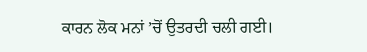ਕਾਰਨ ਲੋਕ ਮਨਾਂ ’ਚੋਂ ਉਤਰਦੀ ਚਲੀ ਗਈ।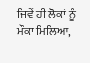ਜਿਵੇਂ ਹੀ ਲੋਕਾਂ ਨੂੰ ਮੌਕਾ ਮਿਲਿਆ,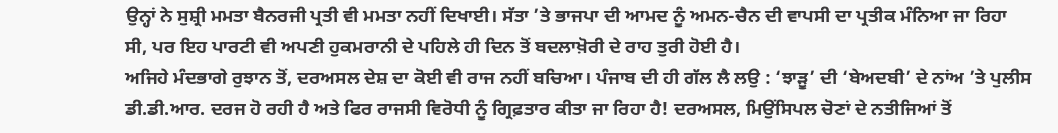ਉਨ੍ਹਾਂ ਨੇ ਸੁਸ਼੍ਰੀ ਮਮਤਾ ਬੈਨਰਜੀ ਪ੍ਰਤੀ ਵੀ ਮਮਤਾ ਨਹੀਂ ਦਿਖਾਈ। ਸੱਤਾ ’ਤੇ ਭਾਜਪਾ ਦੀ ਆਮਦ ਨੂੰ ਅਮਨ-ਚੈਨ ਦੀ ਵਾਪਸੀ ਦਾ ਪ੍ਰਤੀਕ ਮੰਨਿਆ ਜਾ ਰਿਹਾ ਸੀ, ਪਰ ਇਹ ਪਾਰਟੀ ਵੀ ਅਪਣੀ ਹੁਕਮਰਾਨੀ ਦੇ ਪਹਿਲੇ ਹੀ ਦਿਨ ਤੋਂ ਬਦਲਾਖ਼ੋਰੀ ਦੇ ਰਾਹ ਤੁਰੀ ਹੋਈ ਹੈ।
ਅਜਿਹੇ ਮੰਦਭਾਗੇ ਰੁਝਾਨ ਤੋਂ, ਦਰਅਸਲ ਦੇਸ਼ ਦਾ ਕੋਈ ਵੀ ਰਾਜ ਨਹੀਂ ਬਚਿਆ। ਪੰਜਾਬ ਦੀ ਹੀ ਗੱਲ ਲੈ ਲਉ : ‘ਝਾੜੂ’ ਦੀ ‘ਬੇਅਦਬੀ’ ਦੇ ਨਾਂਅ ’ਤੇ ਪੁਲੀਸ ਡੀ.ਡੀ.ਆਰ. ਦਰਜ ਹੋ ਰਹੀ ਹੈ ਅਤੇ ਫਿਰ ਰਾਜਸੀ ਵਿਰੋਧੀ ਨੂੰ ਗ੍ਰਿਫ਼ਤਾਰ ਕੀਤਾ ਜਾ ਰਿਹਾ ਹੈ! ਦਰਅਸਲ, ਮਿਉਂਸਿਪਲ ਚੋਣਾਂ ਦੇ ਨਤੀਜਿਆਂ ਤੋਂ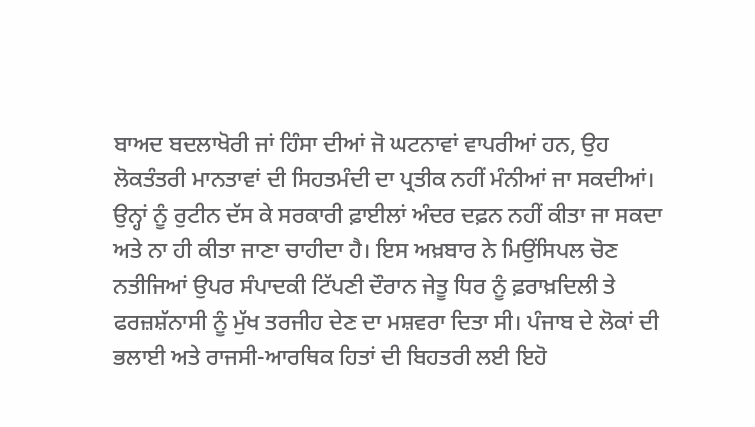ਬਾਅਦ ਬਦਲਾਖੋਰੀ ਜਾਂ ਹਿੰਸਾ ਦੀਆਂ ਜੋ ਘਟਨਾਵਾਂ ਵਾਪਰੀਆਂ ਹਨ, ਉਹ ਲੋਕਤੰਤਰੀ ਮਾਨਤਾਵਾਂ ਦੀ ਸਿਹਤਮੰਦੀ ਦਾ ਪ੍ਰਤੀਕ ਨਹੀਂ ਮੰਨੀਆਂ ਜਾ ਸਕਦੀਆਂ। ਉਨ੍ਹਾਂ ਨੂੰ ਰੁਟੀਨ ਦੱਸ ਕੇ ਸਰਕਾਰੀ ਫ਼ਾਈਲਾਂ ਅੰਦਰ ਦਫ਼ਨ ਨਹੀਂ ਕੀਤਾ ਜਾ ਸਕਦਾ ਅਤੇ ਨਾ ਹੀ ਕੀਤਾ ਜਾਣਾ ਚਾਹੀਦਾ ਹੈ। ਇਸ ਅਖ਼ਬਾਰ ਨੇ ਮਿਉਂਸਿਪਲ ਚੋਣ ਨਤੀਜਿਆਂ ਉਪਰ ਸੰਪਾਦਕੀ ਟਿੱਪਣੀ ਦੌਰਾਨ ਜੇਤੂ ਧਿਰ ਨੂੰ ਫ਼ਰਾਖ਼ਦਿਲੀ ਤੇ ਫਰਜ਼ਸ਼ੱਨਾਸੀ ਨੂੰ ਮੁੱਖ ਤਰਜੀਹ ਦੇਣ ਦਾ ਮਸ਼ਵਰਾ ਦਿਤਾ ਸੀ। ਪੰਜਾਬ ਦੇ ਲੋਕਾਂ ਦੀ ਭਲਾਈ ਅਤੇ ਰਾਜਸੀ-ਆਰਥਿਕ ਹਿਤਾਂ ਦੀ ਬਿਹਤਰੀ ਲਈ ਇਹੋ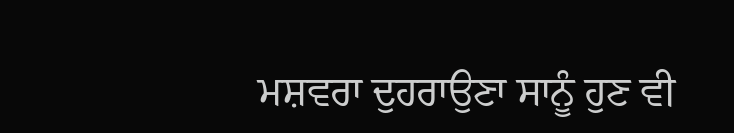ਮਸ਼ਵਰਾ ਦੁਹਰਾਉਣਾ ਸਾਨੂੰ ਹੁਣ ਵੀ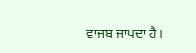ਵਾਜਬ ਜਾਪਦਾ ਹੈ।